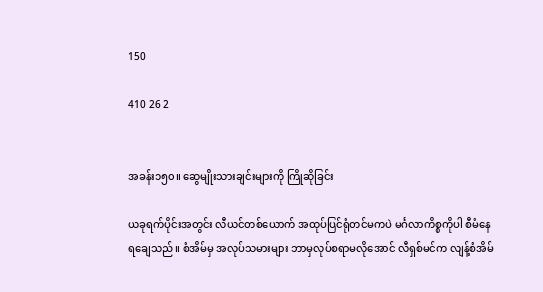150

410 26 2


အခန်း၁၅၀။ ဆွေမျိုးသားချင်းများကို ကြိုဆိုခြင်း

ယခုရက်ပိုင်းအတွင်း လီယင်တစ်ယောက် အထုပ်ပြင်ရုံတင်မကပဲ မင်္ဂလာကိစ္စကိုပါ စီမံနေရချေသည်။ စံအိမ်မှ အလုပ်သမားများ ဘာမှလုပ်စရာမလိုအောင် လီရှစ်မင်က လျန့်စံအိမ်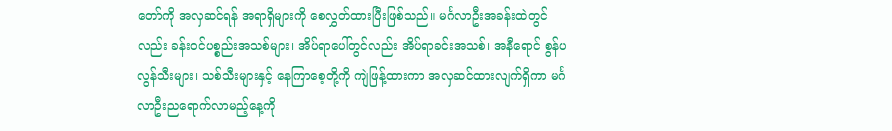တော်ကို အလှဆင်ရန် အရာရှိများကို စေလွှတ်ထားပြီးဖြစ်သည်။ မင်္ဂလာဦးအခန်းထဲတွင်လည်း ခန်းဝင်ပစ္စည်းအသစ်များ၊ အိပ်ရာပေါ်တွင်လည်း အိပ်ရာခင်းအသစ်၊ အနီရောင် စွန်ပလွန်သီးများ၊ သစ်သီးများနှင့် နေကြာစေ့တို့ကို ကျဲဖြန့်ထားကာ အလှဆင်ထားလျက်ရှိကာ မင်္ဂလာဦးညရောက်လာမည့်နေ့ကို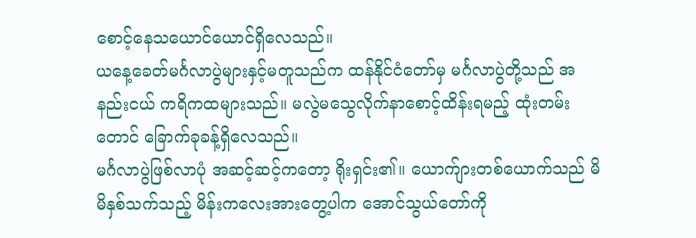စောင့်နေသယောင်ယောင်ရှိလေသည်။
ယနေ့ခေတ်မင်္ဂလာပွဲများနှင့်မတူသည်က ထန်နိုင်ငံတော်မှ မင်္ဂလာပွဲတို့သည် အနည်းငယ် ကရိကထများသည်။ မလွဲမသွေလိုက်နာစောင့်ထိန်းရမည့် ထုံးတမ်းတောင် ခြောက်ခုခန့်ရှိလေသည်။
မင်္ဂလာပွဲဖြစ်လာပုံ အဆင့်ဆင့်ကတော့ ရိုးရှင်း၏။ ယောက်ျားတစ်ယောက်သည် မိမိနှစ်သက်သည့် မိန်းကလေးအားတွေ့ပါက အောင်သွယ်တော်ကို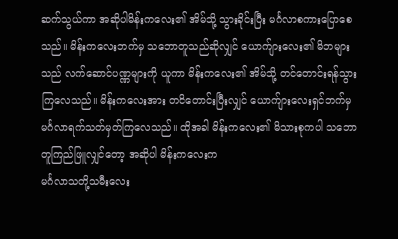ဆက်သွယ်ကာ အဆိုပါမိန်းကလေး၏ အိမ်သို့ သွားခိုင်းပြီး မင်္ဂလာစကားပြောစေသည်။ မိန်းကလေးဘက်မှ သဘောတူသည်ဆိုလျှင် ယောက်ျားလေး၏ မိဘများသည် လက်ဆောင်ပဏ္ဏများကို ယူကာ မိန်းကလေး၏ အိမ်သို့ တင်တောင်းရန်သွားကြလေသည်။ မိန်းကလေးအား တငိတောင်းပြီးလျှင် ယောက်ျားလေးရှင်ဘက်မှ မင်္ဂလာရက်သတ်မှတ်ကြလေသည်။ ထိုအခါ မိန်းကလေး၏ မိသားစုကပါ သဘောတူကြည်ဖြူလျှင်တော့ အဆိုပါ မိန်းကလေးက
မင်္ဂလာသတို့သမီးလေး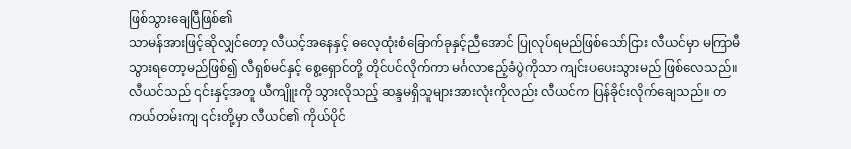ဖြစ်သွားချေပြီဖြစ်၏
သာမန်အားဖြင့်ဆိုလျှင်တော့ လီယင့်‌အနေနှင့် ဓလေ့ထုံးစံခြောက်ခုနှင့်ညီအောင် ပြုလုပ်ရမည်ဖြစ်သော်ငြား လီယင်မှာ မကြာမီသွားရတော့မည်ဖြစ်၍ လီရှစ်မင်နှင့် စွေ့ရှောင်တို့ တိုင်ပင်လိုက်ကာ မင်္ဂလာဧည့်ခံပွဲကိုသာ ကျင်းပပေးသွားမည် ဖြစ်လေသည်။
လီယင်သည် ၎င်းနှင့်အတူ ယီကျိူးကို သွားလိုသည့် ဆန္ဒမရှိသူများအားလုံးကိုလည်း လီယင်က ပြန်ခိုင်းလိုက်ချေသည်။ တကယ်တမ်းကျ ၎င်းတို့မှာ လီယင်၏ ကိုယ်ပိုင်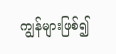ကျွန်များဖြစ်၍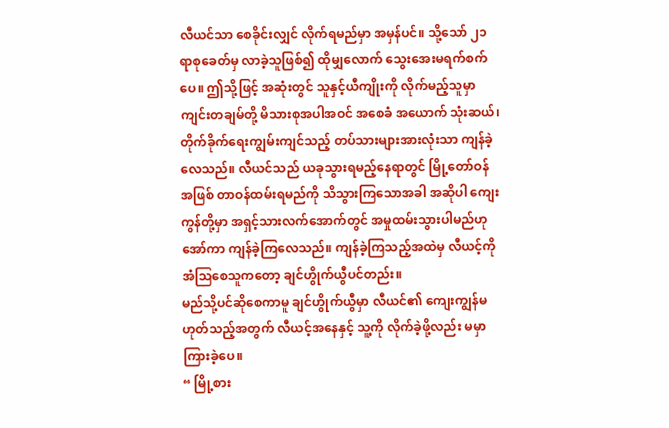လီယင်သာ စေခိုင်းလျှင် လိုက်ရမည်မှာ အမှန်ပင်။ သို့သော် ၂၁ ရာစုခေတ်မှ လာခဲ့သူဖြစ်၍ ထိုမျှလောက် သွေးအေးမရက်စက်ပေ။ ဤသို့ဖြင့် အဆုံးတွင် သူနှင့်ယီကျိုးကို လိုက်မည့်သူမှာ ကျင်းတချမ်တို့ မိသားစုအပါအဝင် အ‌‌စေခံ အယောက် သုံးဆယ်၊ တိုက်ခိုက်ရေးကျွမ်းကျင်သည့် တပ်သားများအားလုံးသာ ကျန်ခဲ့လေသည်။ လီယင်သည် ယခုသွားရမည့်နေရာတွင် မြို့တော်ဝန်အဖြစ် တာဝန်ထမ်းရမည်ကို သိသွားကြသောအခါ အဆိုပါ ကျေးကွန်တို့မှာ အရှင့်သားလက်အောက်တွင် အမှုထမ်းသွားပါမည်ဟု အော်ကာ ကျန်ခဲ့ကြလေသည်။ ကျန်ခဲ့ကြသည့်အထဲမှ လီယင့်ကို အံဩစေသူကတော့ ချင်ဟွိုက်ယွီပင်တည်း။
မည်သို့ပင်ဆိုစေကာမူ ချင်ဟွိုက်ယွီမှာ လီယင်၏ ကျေးကျွန်မဟုတ်သည့်အတွက် လီယင့်အနေနှင့် သူ့ကို လိုက်ခဲ့ဖို့လည်း မမှာကြားခဲ့ပေ။
“ မြို့စား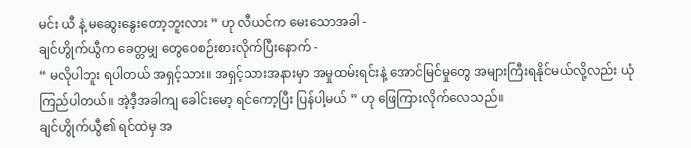မင်း ယီ နဲ့ မဆွေးနွေးတော့ဘူးလား ” ဟု လီယင်က မေးသောအခါ -
ချင်ဟွိုက်ယွီက ခေတ္တမျှ ‌တွေဝေစဉ်းစားလိုက်ပြီးနောက် -
“ မလိုပါဘူး ရပါတယ် အရှင့်သား။ အရှင့်သားအနားမှာ အမှုထမ်းရင်းနဲ့ အောင်မြင်မှုတွေ အများကြီးရနိုင်မယ်လို့လည်း ယုံကြည်ပါတယ်။ အဲ့ဒီ့အခါကျ ခေါင်းမော့ ရင်ကော့ပြီး ပြန်ပါ့မယ် ” ဟု ဖြေကြားလိုက်လေသည်။
ချင်ဟွိုက်ယွီ၏ ရင်ထဲမှ အ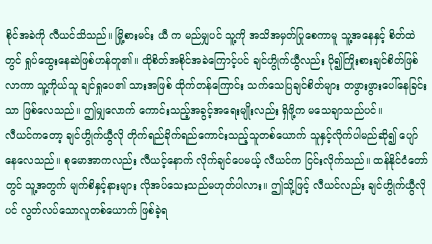စိုင်အခဲကို လီယင်သိသည်။ မြို့စားမင်း ယီ က မည်မျှပင် သူ့ကို အသိအမှတ်ပြုစေကာမူ သူ့အနေနှင့် စိတ်ထဲတွင် ရှုပ်ထွေးနေဆဲဖြစ်ဟန်တူ၏။ ထိုစိတ်အစိုင်အခဲကြောင့်ပင် ချင်ဟွိုက်ယွီလည်း ပို၍ကြိုးစားချင်စိတ်ဖြစ်လာကာ သူ့ကိုယ်သူ ချင်ရှုပေ၏ သားအဖြစ် ထိုက်တန်ကြောင်း သက်သေပြချင်စိတ်များ တဖွားဖွားပေါ်နေခြင်းသာ ဖြစ်လေသည်။ ဤမျှလောက် ကောင်းသည့်အခွင့်အရေးမျိုးလည်း ရှိဖို့က မသေချာသည်ပင်။
လီယင်ကတော့ ချင်ဟွိုက်ယွီလို တိုက်ရည်ခိုက်ရည်ကောင်းသည့်သူတစ်ယောက် သူနှင့်လိုက်ပါမည်ဆို၍ ပျော်နေလေသည်။ စုမောအာကလည်း လီယင့်နောက် လိုက်ချင်ပေမယ့် လီယင်က ငြင်းလိုက်သည်။ ထန်နိုင်ငံတော်တွင် သူ့အတွက် မျက်စိနှင့်နားများ လိုအပ်သေးသည်မဟုတ်ပါလား။ ဤသို့ဖြင့် လီယင်လည်း ချင်ဟွိုက်ယွီလိုပင် လွတ်လပ်သောလူတစ်ယောက် ဖြစ်ခဲ့ရ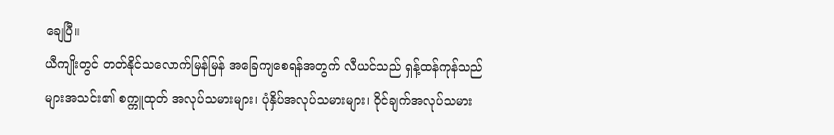ချေပြီ။
ယီကျိုးတွင် တတ်နိုင်သလောက်မြန်မြန် အခြေကျစေရန်အတွက် လီယင်သည် ရှန့်ထန်ကုန်သည်များအသင်း၏ စက္ကူထုတ် အလုပ်သမားများ၊ ပုံနှိပ်အလုပ်သမားများ၊ ဝိုင်ချက်အလုပ်သမား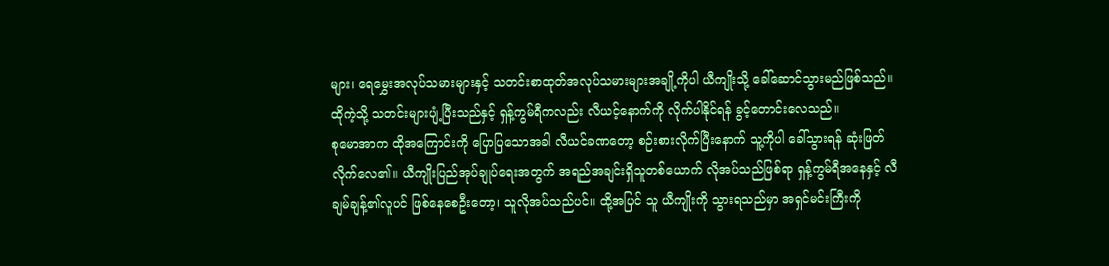များ၊ ရေမွှေးအလုပ်သမားများနှင့် သတင်းစာထုတ်အလုပ်သမားများအချို့ကိုပါ ယီကျိုးသို့ ခေါ်ဆောင်သွားမည်ဖြစ်သည်။ ထိုကဲ့သို့ သတင်းများပျံ့ပြီးသည်နှင့် ရှန့်ကွမ်ရီကလည်း လီယင့်နောက်ကို လိုက်ပါနိုင်ရန် ခွင့်တောင်းလေသည်။
စုမောအာက ထိုအကြောင်းကို ပြောပြသောအခါ လီယင်ခဏတော့ စဉ်းစားလိုက်ပြီးနောက် သူ့ကိုပါ ခေါ်သွားရန် ဆုံးဖြတ်လိုက်လေ၏။ ယီကျိုးပြည်အုပ်ချုပ်ရေးအတွက် အရည်အချင်းရှိသူတစ်ယောက် လိုအပ်သည်ဖြစ်ရာ ရှန့်ကွမ်ရီအနေနှင့် လီချမ်ချန့်၏လူပင် ဖြစ်နေစေဦးတော့၊ သူလိုအပ်သည်ပင်။ ထို့အပြင် သူ ယီကျိုးကို သွားရသည်မှာ အရှင်မင်းကြီးကို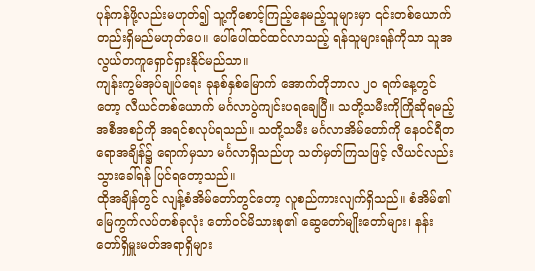ပုန်ကန်ဖို့လည်းမဟုတ်၍ သူ့ကိုစောင့်ကြည့်နေမည့်သူများမှာ ၎င်းတစ်ယောက်တည်းရှိမည်မဟုတ်ပေ။ ပေါ်ပေါ်ထင်ထင်လာသည့် ရန်သူများရန်ကိုသာ သူအလွယ်တကူရှောင်ရှားနိုင်မည်သာ။
ကျန်းကွမ်အုပ်ချုပ်ရေး ခုနစ်နှစ်မြောက် အောက်တိုဘာလ ၂၀ ရက်နေ့တွင်တော့ လီယင်တစ်ယောက် မင်္ဂလာပွဲကျင်းပရချေပြီ။ သတို့သမီးကိုကြိုဆိုရမည့် အစီအစဉ်ကို အရင်စလုပ်ရသည်။ သတို့သမီး မင်္ဂလာအိမ်တော်ကို နေဝင်ရီတရောအချိန်၌ ရောက်မှသာ မင်္ဂလာရှိသည်ဟု သတ်မှတ်ကြသဖြင့် လီယင်လည်း သွားခေါ်ရန် ပြင်ရတော့သည်။
ထိုအချိန်တွင် လျန့်စံအိမ်တော်တွင်တော့ လူစည်ကားလျက်ရှိသည်။ စံအိမ်၏ မြေကွက်လပ်တစ်ခုလုံး တော်ဝင်မိသားစု၏ ‌ဆွေတော်မျိုးတော်များ၊ နန်းတော်ရှိမှူးမတ်အရာရှိများ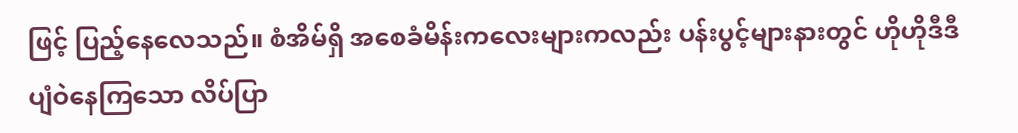ဖြင့် ပြည့်နေလေသည်။ စံအိမ်ရှိ အစေခံမိန်းကလေးများကလည်း ပန်းပွင့်များနားတွင် ဟိုဟိုဒီဒီပျံဝဲနေကြသော လိပ်ပြာ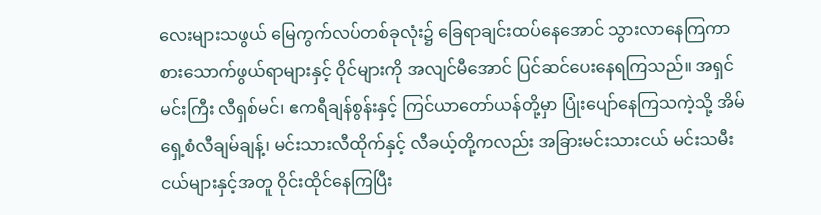လေးများသဖွယ် မြေကွက်လပ်တစ်ခုလုံး၌ ခြေရာချင်းထပ်နေအောင် သွားလာနေကြကာ စားသောက်ဖွယ်ရာများနှင့် ဝိုင်များကို အလျင်မီအောင် ပြင်ဆင်ပေးနေရကြသည်။ အရှင်မင်းကြီး လီရှစ်မင်၊ ဧကရီချန်စွန်းနှင့် ကြင်ယာတော်ယန်တို့မှာ ပြုံးပျော်နေကြသကဲ့သို့ အိမ်ရှေ့စံလီချမ်ချန့်၊ မင်းသားလီထိုက်နှင့် လီခယ့်တို့ကလည်း အခြားမင်းသားငယ် မင်းသမီးငယ်များနှင့်အတူ ဝိုင်းထိုင်နေကြပြီး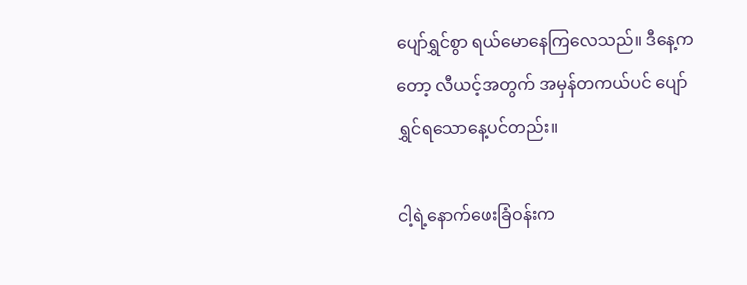ပျော်ရွှင်စွာ ရယ်မောနေကြလေသည်။ ဒီနေ့ကတော့ လီယင့်အတွက် အမှန်တကယ်ပင် ပျော်ရွှင်ရသောနေ့ပင်တည်း။

ငါ့ရဲ့နောက်ဖေးခြံဝန်းက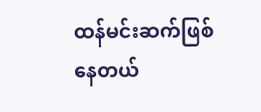ထန်မင်းဆက်ဖြစ်နေတယ်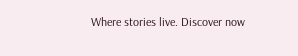Where stories live. Discover now